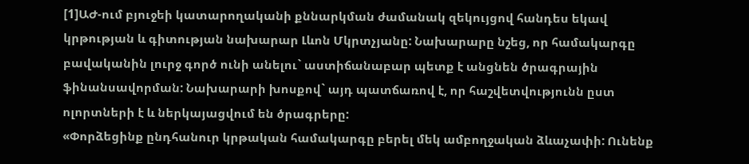[1]ԱԺ-ում բյուջեի կատարողականի քննարկման ժամանակ զեկույցով հանդես եկավ կրթության և գիտության նախարար Լևոն Մկրտչյանը: Նախարարը նշեց, որ համակարգը բավականին լուրջ գործ ունի անելու` աստիճանաբար պետք է անցնեն ծրագրային ֆինանսավորման: Նախարարի խոսքով` այդ պատճառով է, որ հաշվետվությունն ըստ ոլորտների է և ներկայացվում են ծրագրերը:
«Փորձեցինք ընդհանուր կրթական համակարգը բերել մեկ ամբողջական ձևաչափի: Ունենք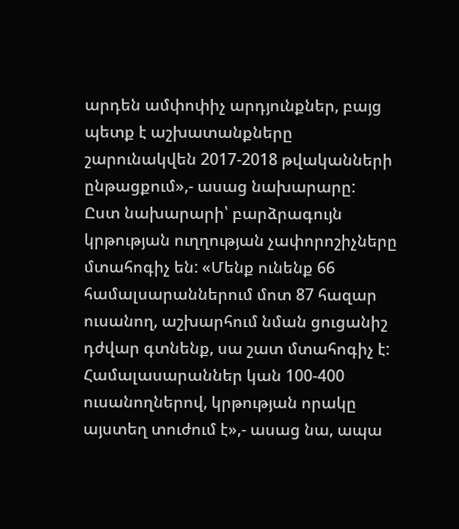արդեն ամփոփիչ արդյունքներ, բայց պետք է աշխատանքները շարունակվեն 2017-2018 թվականների ընթացքում»,- ասաց նախարարը:
Ըստ նախարարի՝ բարձրագույն կրթության ուղղության չափորոշիչները մտահոգիչ են: «Մենք ունենք 66 համալսարաններում մոտ 87 հազար ուսանող, աշխարհում նման ցուցանիշ դժվար գտնենք, սա շատ մտահոգիչ է: Համալասարաններ կան 100-400 ուսանողներով, կրթության որակը այստեղ տուժում է»,- ասաց նա, ապա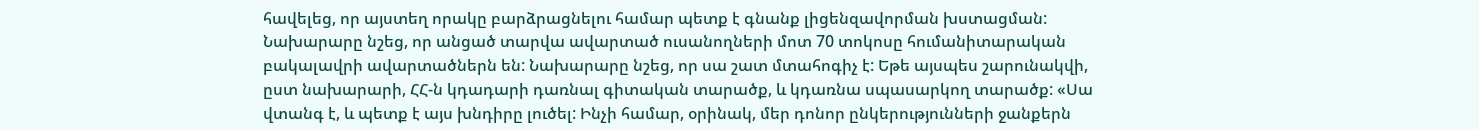հավելեց, որ այստեղ որակը բարձրացնելու համար պետք է գնանք լիցենզավորման խստացման:
Նախարարը նշեց, որ անցած տարվա ավարտած ուսանողների մոտ 70 տոկոսը հումանիտարական բակալավրի ավարտածներն են: Նախարարը նշեց, որ սա շատ մտահոգիչ է: Եթե այսպես շարունակվի, ըստ նախարարի, ՀՀ-ն կդադարի դառնալ գիտական տարածք, և կդառնա սպասարկող տարածք: «Սա վտանգ է, և պետք է այս խնդիրը լուծել: Ինչի համար, օրինակ, մեր դոնոր ընկերությունների ջանքերն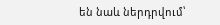են նաև ներդրվում՝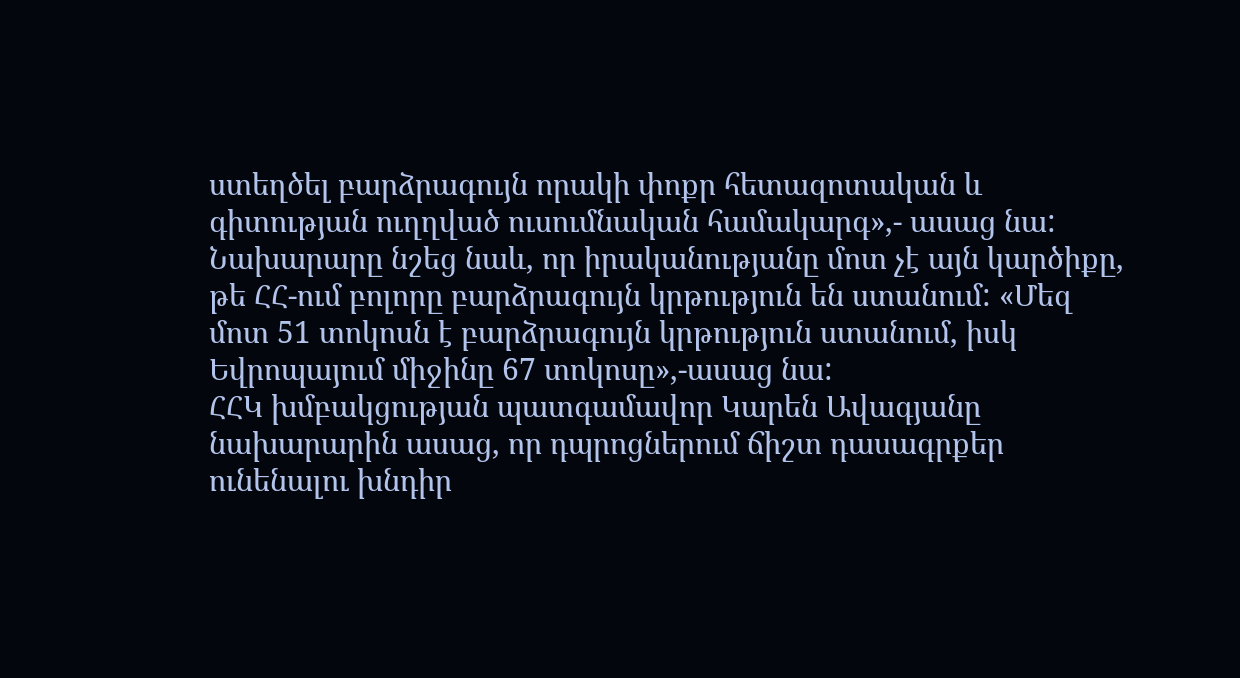ստեղծել բարձրագույն որակի փոքր հետազոտական և գիտության ուղղված ուսումնական համակարգ»,- ասաց նա:
Նախարարը նշեց նաև, որ իրականությանը մոտ չէ այն կարծիքը, թե ՀՀ-ում բոլորը բարձրագույն կրթություն են ստանում: «Մեզ մոտ 51 տոկոսն է բարձրագույն կրթություն ստանում, իսկ Եվրոպայում միջինը 67 տոկոսը»,-ասաց նա:
ՀՀԿ խմբակցության պատգամավոր Կարեն Ավագյանը նախարարին ասաց, որ դպրոցներում ճիշտ դասագրքեր ունենալու խնդիր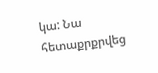կա: Նա հետաքրքրվեց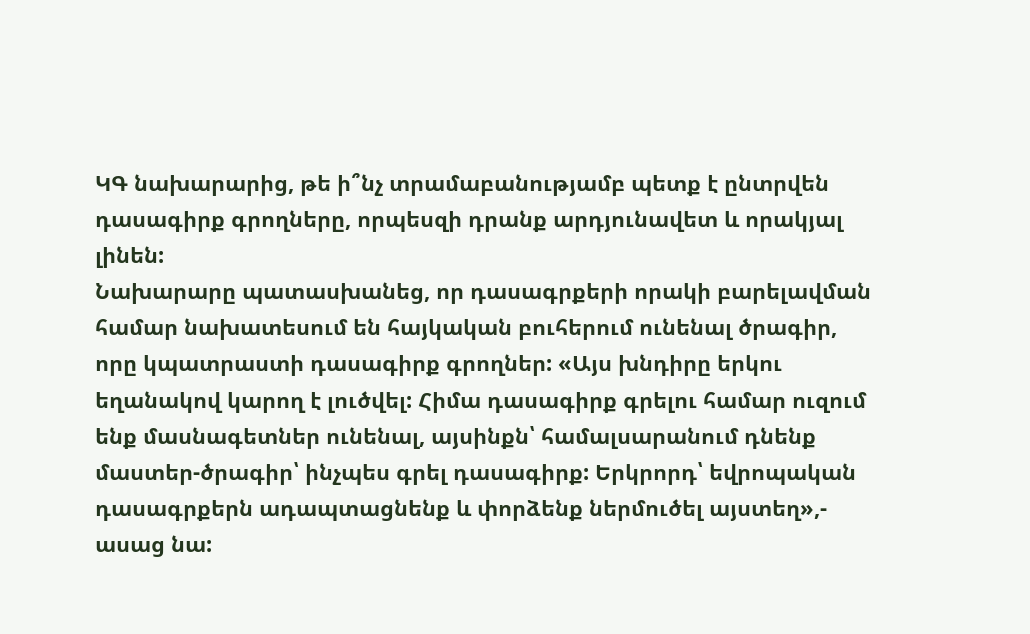ԿԳ նախարարից, թե ի՞նչ տրամաբանությամբ պետք է ընտրվեն դասագիրք գրողները, որպեսզի դրանք արդյունավետ և որակյալ լինեն:
Նախարարը պատասխանեց, որ դասագրքերի որակի բարելավման համար նախատեսում են հայկական բուհերում ունենալ ծրագիր, որը կպատրաստի դասագիրք գրողներ: «Այս խնդիրը երկու եղանակով կարող է լուծվել: Հիմա դասագիրք գրելու համար ուզում ենք մասնագետներ ունենալ, այսինքն՝ համալսարանում դնենք մաստեր-ծրագիր՝ ինչպես գրել դասագիրք: Երկրորդ՝ եվրոպական դասագրքերն ադապտացնենք և փորձենք ներմուծել այստեղ»,- ասաց նա: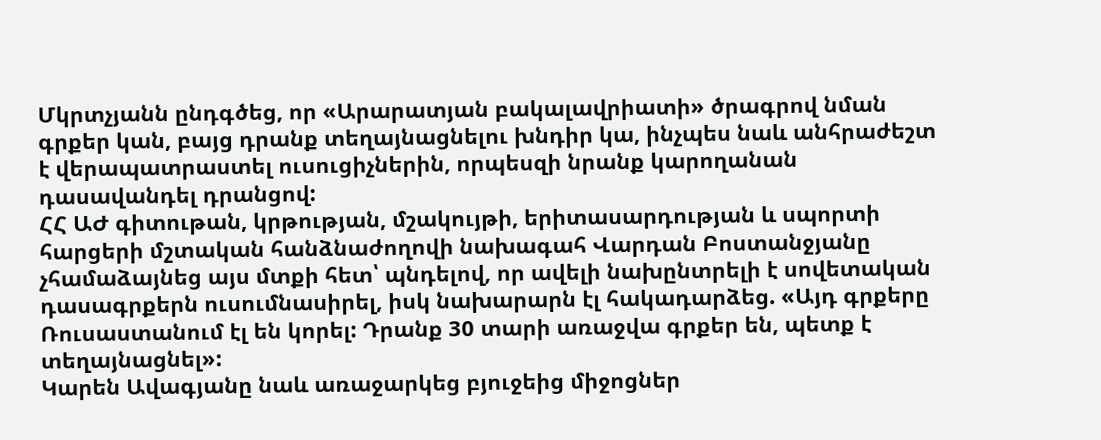Մկրտչյանն ընդգծեց, որ «Արարատյան բակալավրիատի» ծրագրով նման գրքեր կան, բայց դրանք տեղայնացնելու խնդիր կա, ինչպես նաև անհրաժեշտ է վերապատրաստել ուսուցիչներին, որպեսզի նրանք կարողանան դասավանդել դրանցով:
ՀՀ ԱԺ գիտութան, կրթության, մշակույթի, երիտասարդության և սպորտի հարցերի մշտական հանձնաժողովի նախագահ Վարդան Բոստանջյանը չհամաձայնեց այս մտքի հետ՝ պնդելով, որ ավելի նախընտրելի է սովետական դասագրքերն ուսումնասիրել, իսկ նախարարն էլ հակադարձեց. «Այդ գրքերը Ռուսաստանում էլ են կորել: Դրանք 30 տարի առաջվա գրքեր են, պետք է տեղայնացնել»:
Կարեն Ավագյանը նաև առաջարկեց բյուջեից միջոցներ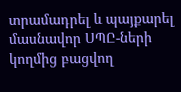տրամադրել և պայքարել մասնավոր ՍՊԸ-ների կողմից բացվող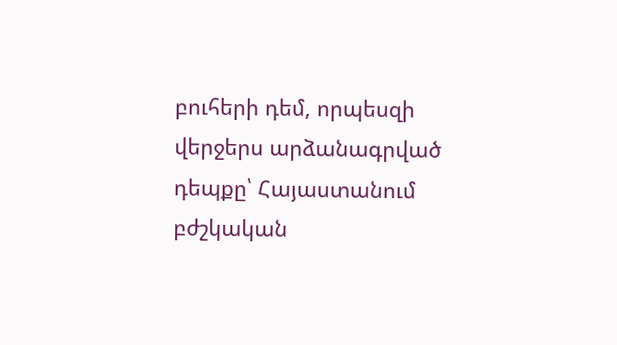բուհերի դեմ, որպեսզի վերջերս արձանագրված դեպքը՝ Հայաստանում բժշկական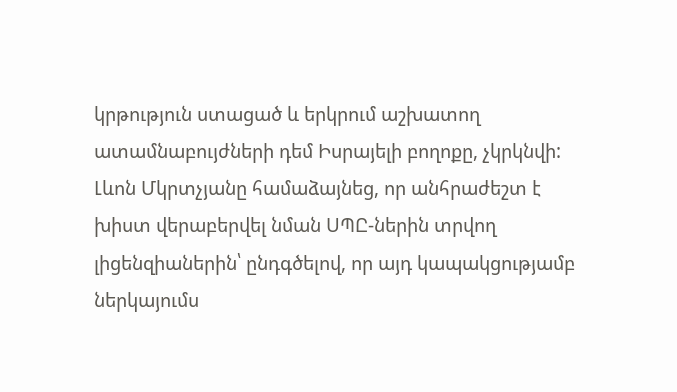կրթություն ստացած և երկրում աշխատող ատամնաբույժների դեմ Իսրայելի բողոքը, չկրկնվի:
Լևոն Մկրտչյանը համաձայնեց, որ անհրաժեշտ է խիստ վերաբերվել նման ՍՊԸ-ներին տրվող լիցենզիաներին՝ ընդգծելով, որ այդ կապակցությամբ ներկայումս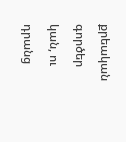քրեական գործեր կան, ու դրանց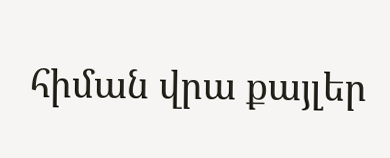հիման վրա քայլեր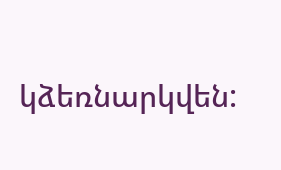կձեռնարկվեն: